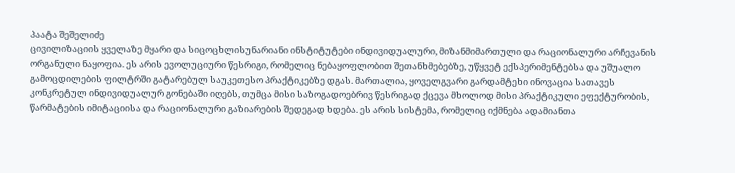პაატა შეშელიძე
ცივილიზაციის ყველაზე მყარი და სიცოცხლისუნარიანი ინსტიტუტები ინდივიდუალური, მიზანმიმართული და რაციონალური არჩევანის ორგანული ნაყოფია. ეს არის ევოლუციური წესრიგი, რომელიც ნებაყოფლობით შეთანხმებებზე, უწყვეტ ექსპერიმენტებსა და უშუალო გამოცდილების ფილტრში გატარებულ საუკეთესო პრაქტიკებზე დგას. მართალია, ყოველგვარი გარდამტეხი ინოვაცია სათავეს კონკრეტულ ინდივიდუალურ გონებაში იღებს, თუმცა მისი საზოგადოებრივ წესრიგად ქცევა მხოლოდ მისი პრაქტიკული ეფექტურობის, წარმატების იმიტაციისა და რაციონალური გაზიარების შედეგად ხდება. ეს არის სისტემა, რომელიც იქმნება ადამიანთა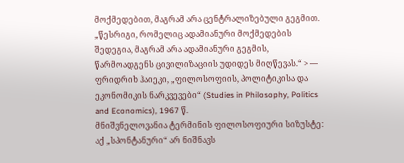მოქმედებით, მაგრამ არა ცენტრალიზებული გეგმით.
„წესრიგი, რომელიც ადამიანური მოქმედების შედეგია, მაგრამ არა ადამიანური გეგმის, წარმოადგენს ცივილიზაციის უდიდეს მიღწევას.“ > — ფრიდრიხ ჰაიეკი, „ფილოსოფიის, პოლიტიკისა და ეკონომიკის ნარკვევები“ (Studies in Philosophy, Politics and Economics), 1967 წ.
მნიშვნელოვანია ტერმინის ფილოსოფიური სიზუსტე: აქ „სპონტანური“ არ ნიშნავს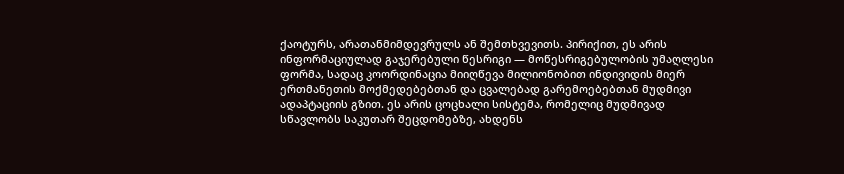ქაოტურს, არათანმიმდევრულს ან შემთხვევითს. პირიქით, ეს არის ინფორმაციულად გაჯერებული წესრიგი — მოწესრიგებულობის უმაღლესი ფორმა, სადაც კოორდინაცია მიიღწევა მილიონობით ინდივიდის მიერ ერთმანეთის მოქმედებებთან და ცვალებად გარემოებებთან მუდმივი ადაპტაციის გზით. ეს არის ცოცხალი სისტემა, რომელიც მუდმივად სწავლობს საკუთარ შეცდომებზე, ახდენს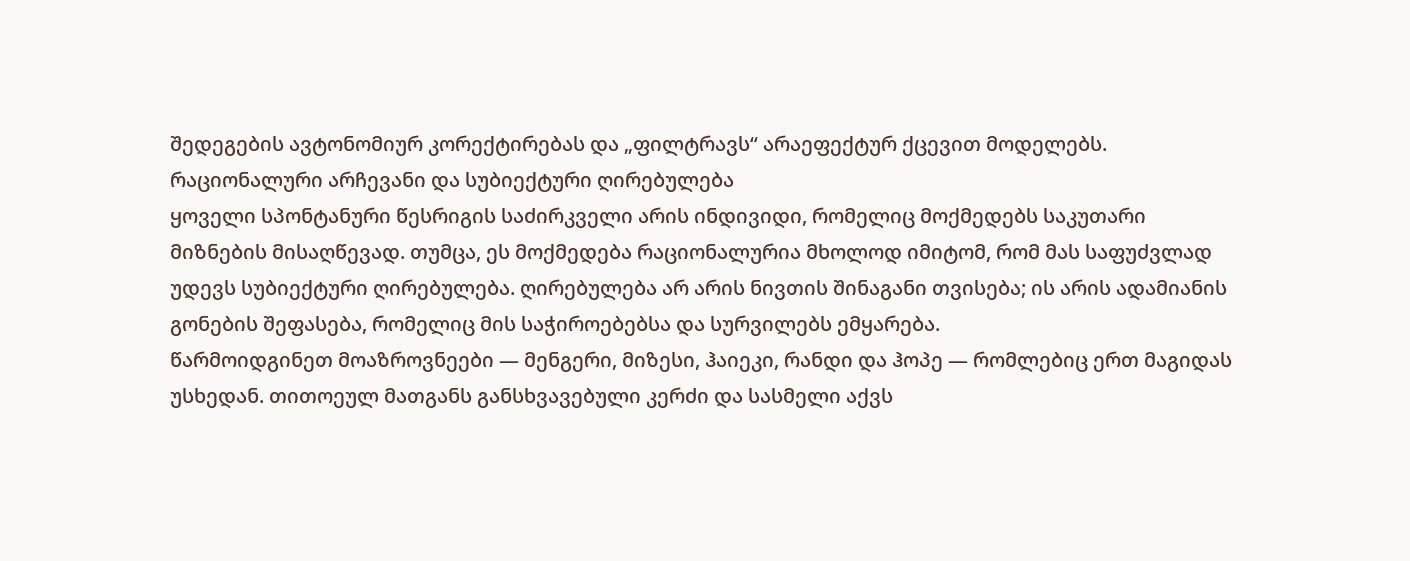შედეგების ავტონომიურ კორექტირებას და „ფილტრავს“ არაეფექტურ ქცევით მოდელებს.
რაციონალური არჩევანი და სუბიექტური ღირებულება
ყოველი სპონტანური წესრიგის საძირკველი არის ინდივიდი, რომელიც მოქმედებს საკუთარი მიზნების მისაღწევად. თუმცა, ეს მოქმედება რაციონალურია მხოლოდ იმიტომ, რომ მას საფუძვლად უდევს სუბიექტური ღირებულება. ღირებულება არ არის ნივთის შინაგანი თვისება; ის არის ადამიანის გონების შეფასება, რომელიც მის საჭიროებებსა და სურვილებს ემყარება.
წარმოიდგინეთ მოაზროვნეები — მენგერი, მიზესი, ჰაიეკი, რანდი და ჰოპე — რომლებიც ერთ მაგიდას უსხედან. თითოეულ მათგანს განსხვავებული კერძი და სასმელი აქვს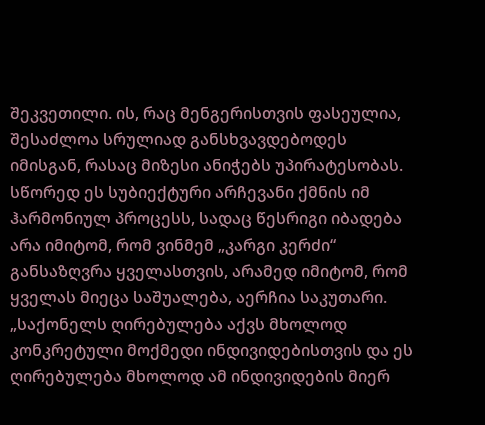შეკვეთილი. ის, რაც მენგერისთვის ფასეულია, შესაძლოა სრულიად განსხვავდებოდეს იმისგან, რასაც მიზესი ანიჭებს უპირატესობას. სწორედ ეს სუბიექტური არჩევანი ქმნის იმ ჰარმონიულ პროცესს, სადაც წესრიგი იბადება არა იმიტომ, რომ ვინმემ „კარგი კერძი“ განსაზღვრა ყველასთვის, არამედ იმიტომ, რომ ყველას მიეცა საშუალება, აერჩია საკუთარი.
„საქონელს ღირებულება აქვს მხოლოდ კონკრეტული მოქმედი ინდივიდებისთვის და ეს ღირებულება მხოლოდ ამ ინდივიდების მიერ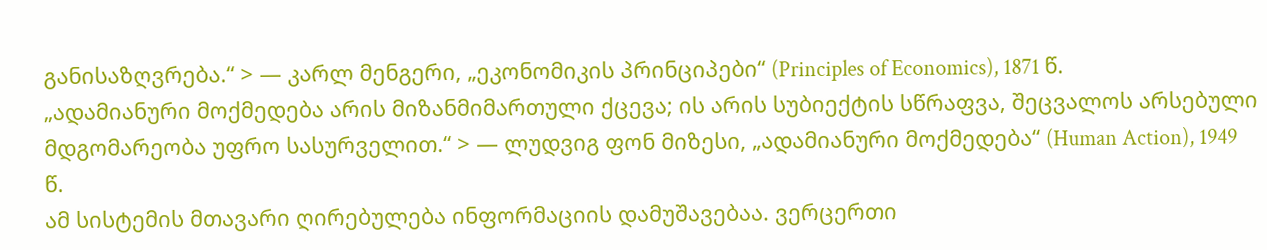განისაზღვრება.“ > — კარლ მენგერი, „ეკონომიკის პრინციპები“ (Principles of Economics), 1871 წ.
„ადამიანური მოქმედება არის მიზანმიმართული ქცევა; ის არის სუბიექტის სწრაფვა, შეცვალოს არსებული მდგომარეობა უფრო სასურველით.“ > — ლუდვიგ ფონ მიზესი, „ადამიანური მოქმედება“ (Human Action), 1949 წ.
ამ სისტემის მთავარი ღირებულება ინფორმაციის დამუშავებაა. ვერცერთი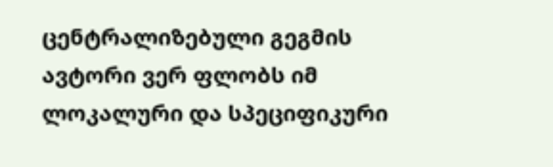ცენტრალიზებული გეგმის ავტორი ვერ ფლობს იმ ლოკალური და სპეციფიკური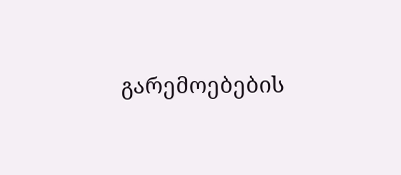გარემოებების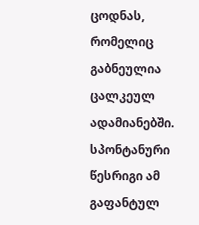ცოდნას, რომელიც გაბნეულია ცალკეულ ადამიანებში. სპონტანური წესრიგი ამ გაფანტულ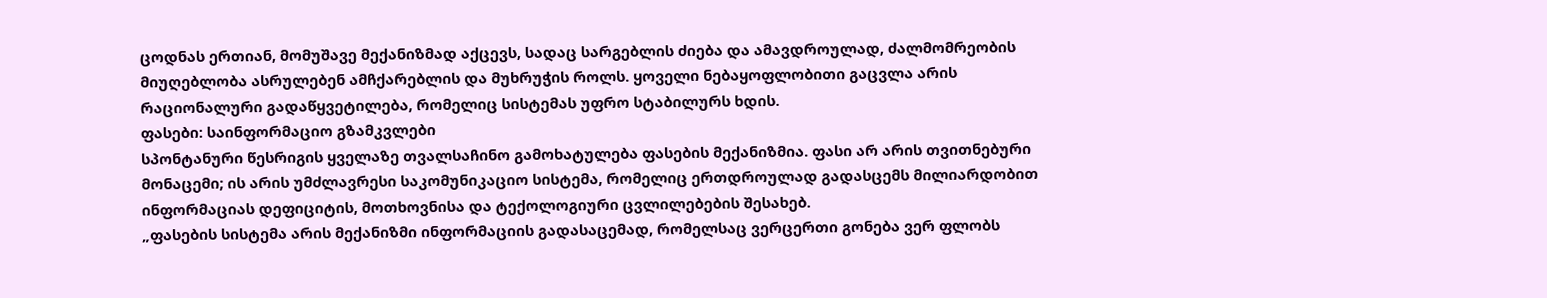ცოდნას ერთიან, მომუშავე მექანიზმად აქცევს, სადაც სარგებლის ძიება და ამავდროულად, ძალმომრეობის მიუღებლობა ასრულებენ ამჩქარებლის და მუხრუჭის როლს. ყოველი ნებაყოფლობითი გაცვლა არის რაციონალური გადაწყვეტილება, რომელიც სისტემას უფრო სტაბილურს ხდის.
ფასები: საინფორმაციო გზამკვლები
სპონტანური წესრიგის ყველაზე თვალსაჩინო გამოხატულება ფასების მექანიზმია. ფასი არ არის თვითნებური მონაცემი; ის არის უმძლავრესი საკომუნიკაციო სისტემა, რომელიც ერთდროულად გადასცემს მილიარდობით ინფორმაციას დეფიციტის, მოთხოვნისა და ტექოლოგიური ცვლილებების შესახებ.
„ფასების სისტემა არის მექანიზმი ინფორმაციის გადასაცემად, რომელსაც ვერცერთი გონება ვერ ფლობს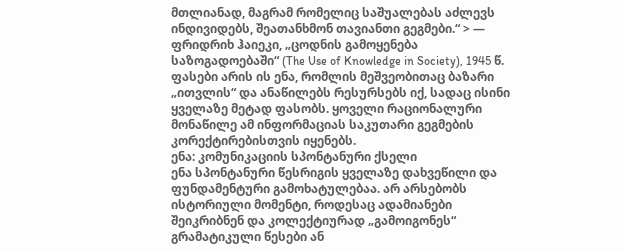მთლიანად, მაგრამ რომელიც საშუალებას აძლევს ინდივიდებს, შეათანხმონ თავიანთი გეგმები.“ > — ფრიდრიხ ჰაიეკი, „ცოდნის გამოყენება საზოგადოებაში“ (The Use of Knowledge in Society), 1945 წ.
ფასები არის ის ენა, რომლის მეშვეობითაც ბაზარი „ითვლის“ და ანაწილებს რესურსებს იქ, სადაც ისინი ყველაზე მეტად ფასობს. ყოველი რაციონალური მონაწილე ამ ინფორმაციას საკუთარი გეგმების კორექტირებისთვის იყენებს.
ენა: კომუნიკაციის სპონტანური ქსელი
ენა სპონტანური წესრიგის ყველაზე დახვეწილი და ფუნდამენტური გამოხატულებაა. არ არსებობს ისტორიული მომენტი, როდესაც ადამიანები შეიკრიბნენ და კოლექტიურად „გამოიგონეს“ გრამატიკული წესები ან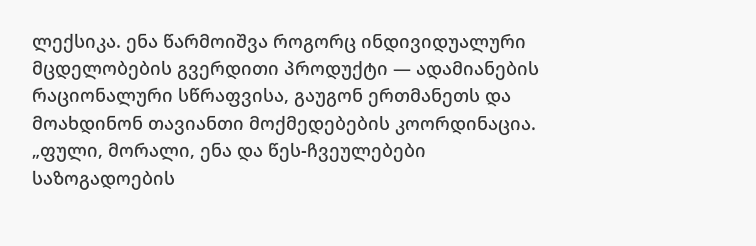ლექსიკა. ენა წარმოიშვა როგორც ინდივიდუალური მცდელობების გვერდითი პროდუქტი — ადამიანების რაციონალური სწრაფვისა, გაუგონ ერთმანეთს და მოახდინონ თავიანთი მოქმედებების კოორდინაცია.
„ფული, მორალი, ენა და წეს-ჩვეულებები საზოგადოების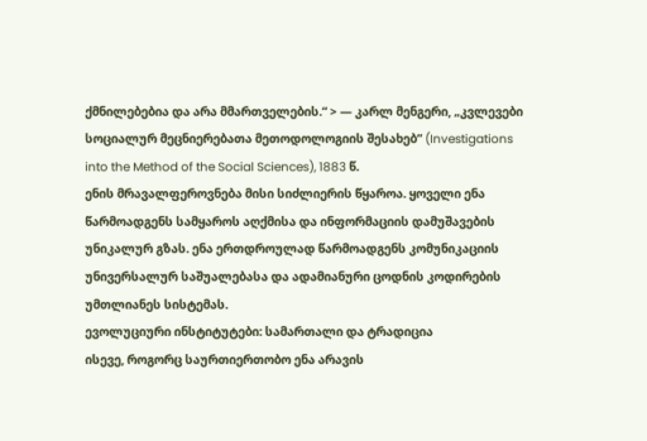ქმნილებებია და არა მმართველების.“ > — კარლ მენგერი, „კვლევები სოციალურ მეცნიერებათა მეთოდოლოგიის შესახებ“ (Investigations into the Method of the Social Sciences), 1883 წ.
ენის მრავალფეროვნება მისი სიძლიერის წყაროა. ყოველი ენა წარმოადგენს სამყაროს აღქმისა და ინფორმაციის დამუშავების უნიკალურ გზას. ენა ერთდროულად წარმოადგენს კომუნიკაციის უნივერსალურ საშუალებასა და ადამიანური ცოდნის კოდირების უმთლიანეს სისტემას.
ევოლუციური ინსტიტუტები: სამართალი და ტრადიცია
ისევე, როგორც საურთიერთობო ენა არავის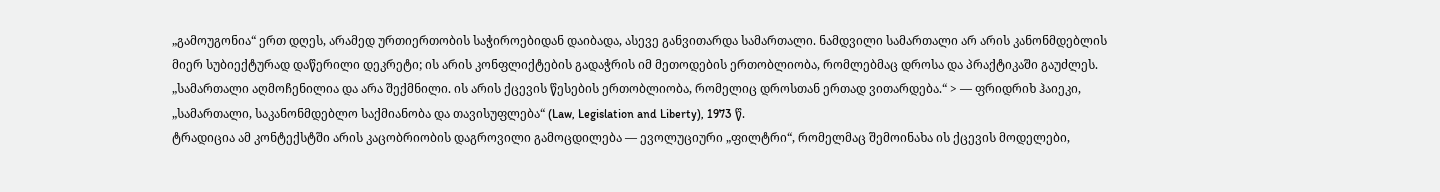„გამოუგონია“ ერთ დღეს, არამედ ურთიერთობის საჭიროებიდან დაიბადა, ასევე განვითარდა სამართალი. ნამდვილი სამართალი არ არის კანონმდებლის მიერ სუბიექტურად დაწერილი დეკრეტი; ის არის კონფლიქტების გადაჭრის იმ მეთოდების ერთობლიობა, რომლებმაც დროსა და პრაქტიკაში გაუძლეს.
„სამართალი აღმოჩენილია და არა შექმნილი. ის არის ქცევის წესების ერთობლიობა, რომელიც დროსთან ერთად ვითარდება.“ > — ფრიდრიხ ჰაიეკი, „სამართალი, საკანონმდებლო საქმიანობა და თავისუფლება“ (Law, Legislation and Liberty), 1973 წ.
ტრადიცია ამ კონტექსტში არის კაცობრიობის დაგროვილი გამოცდილება — ევოლუციური „ფილტრი“, რომელმაც შემოინახა ის ქცევის მოდელები,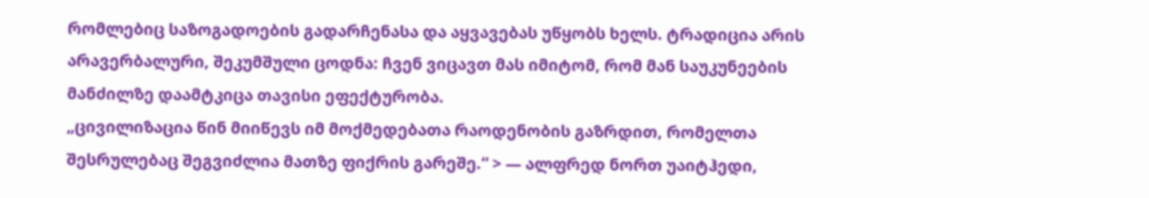რომლებიც საზოგადოების გადარჩენასა და აყვავებას უწყობს ხელს. ტრადიცია არის არავერბალური, შეკუმშული ცოდნა: ჩვენ ვიცავთ მას იმიტომ, რომ მან საუკუნეების მანძილზე დაამტკიცა თავისი ეფექტურობა.
„ცივილიზაცია წინ მიიწევს იმ მოქმედებათა რაოდენობის გაზრდით, რომელთა შესრულებაც შეგვიძლია მათზე ფიქრის გარეშე.“ > — ალფრედ ნორთ უაიტჰედი,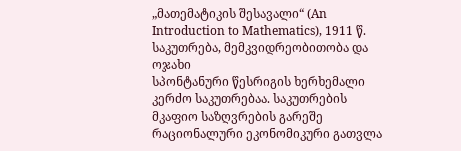„მათემატიკის შესავალი“ (An Introduction to Mathematics), 1911 წ.
საკუთრება, მემკვიდრეობითობა და ოჯახი
სპონტანური წესრიგის ხერხემალი კერძო საკუთრებაა. საკუთრების მკაფიო საზღვრების გარეშე რაციონალური ეკონომიკური გათვლა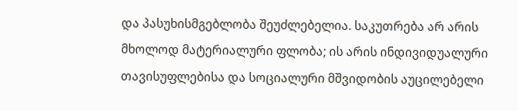და პასუხისმგებლობა შეუძლებელია. საკუთრება არ არის მხოლოდ მატერიალური ფლობა; ის არის ინდივიდუალური თავისუფლებისა და სოციალური მშვიდობის აუცილებელი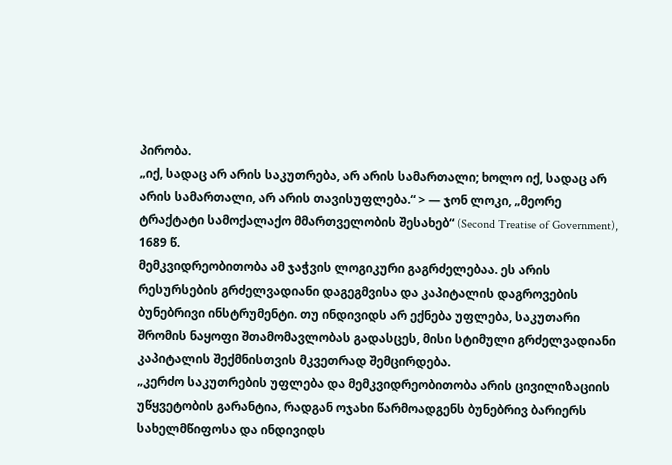პირობა.
„იქ, სადაც არ არის საკუთრება, არ არის სამართალი; ხოლო იქ, სადაც არ არის სამართალი, არ არის თავისუფლება.“ > — ჯონ ლოკი, „მეორე ტრაქტატი სამოქალაქო მმართველობის შესახებ“ (Second Treatise of Government), 1689 წ.
მემკვიდრეობითობა ამ ჯაჭვის ლოგიკური გაგრძელებაა. ეს არის რესურსების გრძელვადიანი დაგეგმვისა და კაპიტალის დაგროვების ბუნებრივი ინსტრუმენტი. თუ ინდივიდს არ ექნება უფლება, საკუთარი შრომის ნაყოფი შთამომავლობას გადასცეს, მისი სტიმული გრძელვადიანი კაპიტალის შექმნისთვის მკვეთრად შემცირდება.
„კერძო საკუთრების უფლება და მემკვიდრეობითობა არის ცივილიზაციის უწყვეტობის გარანტია, რადგან ოჯახი წარმოადგენს ბუნებრივ ბარიერს სახელმწიფოსა და ინდივიდს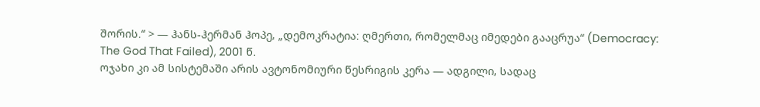შორის.“ > — ჰანს-ჰერმან ჰოპე, „დემოკრატია: ღმერთი, რომელმაც იმედები გააცრუა“ (Democracy: The God That Failed), 2001 წ.
ოჯახი კი ამ სისტემაში არის ავტონომიური წესრიგის კერა — ადგილი, სადაც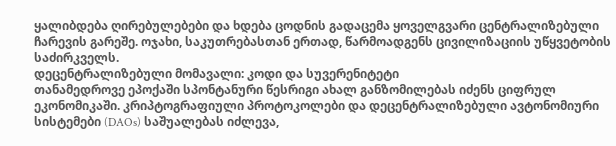ყალიბდება ღირებულებები და ხდება ცოდნის გადაცემა ყოველგვარი ცენტრალიზებული ჩარევის გარეშე. ოჯახი, საკუთრებასთან ერთად, წარმოადგენს ცივილიზაციის უწყვეტობის საძირკველს.
დეცენტრალიზებული მომავალი: კოდი და სუვერენიტეტი
თანამედროვე ეპოქაში სპონტანური წესრიგი ახალ განზომილებას იძენს ციფრულ ეკონომიკაში. კრიპტოგრაფიული პროტოკოლები და დეცენტრალიზებული ავტონომიური სისტემები (DAOs) საშუალებას იძლევა,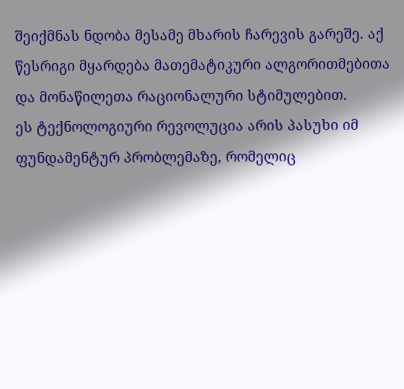შეიქმნას ნდობა მესამე მხარის ჩარევის გარეშე. აქ წესრიგი მყარდება მათემატიკური ალგორითმებითა და მონაწილეთა რაციონალური სტიმულებით.
ეს ტექნოლოგიური რევოლუცია არის პასუხი იმ ფუნდამენტურ პრობლემაზე, რომელიც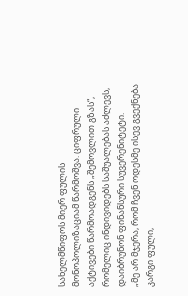სახელმწიფოს მიერ ფულის მონოპოლიზაციამ წარმოშვა. ციფრული აქტივები წარმოადგენს „შემოვლით გზას“, რომელიც ინდივიდებს საშუალებას აძლევს, დაიბრუნონ ფინანსური სუვერენიტეტი.
„მე არ მჯერა, რომ ჩვენ ოდესმე ისევ გვექნება კარგი ფული,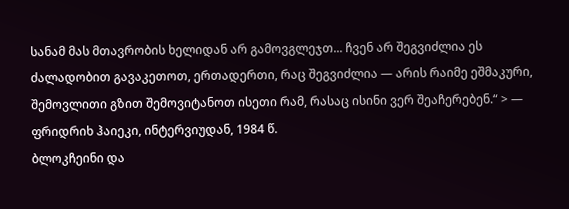სანამ მას მთავრობის ხელიდან არ გამოვგლეჯთ... ჩვენ არ შეგვიძლია ეს ძალადობით გავაკეთოთ, ერთადერთი, რაც შეგვიძლია — არის რაიმე ეშმაკური, შემოვლითი გზით შემოვიტანოთ ისეთი რამ, რასაც ისინი ვერ შეაჩერებენ.“ > — ფრიდრიხ ჰაიეკი, ინტერვიუდან, 1984 წ.
ბლოკჩეინი და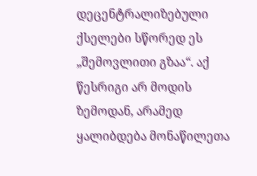დეცენტრალიზებული ქსელები სწორედ ეს „შემოვლითი გზაა“. აქ წესრიგი არ მოდის ზემოდან, არამედ ყალიბდება მონაწილეთა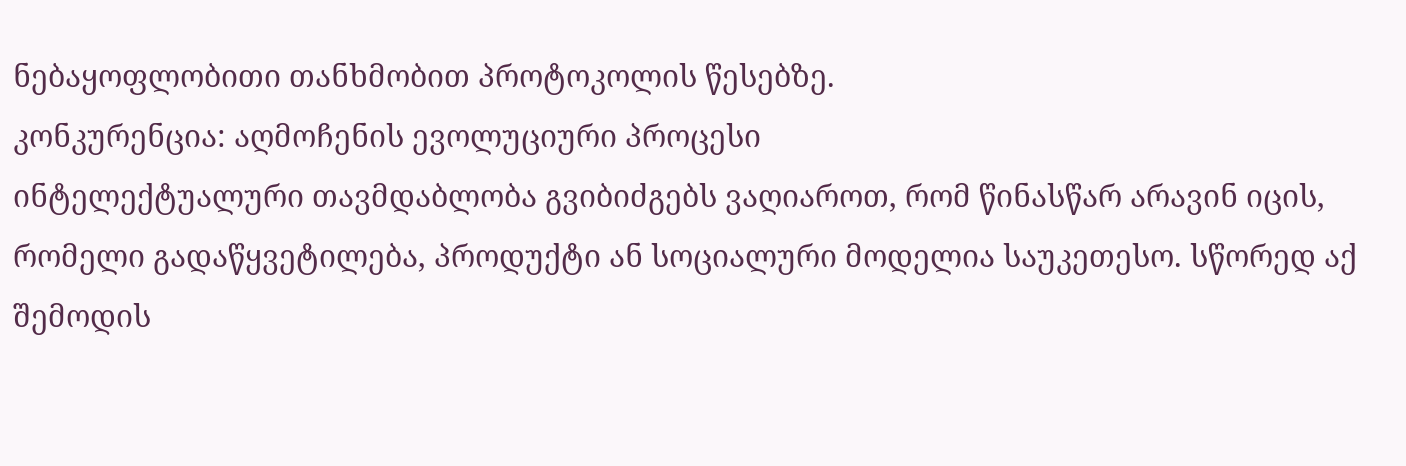ნებაყოფლობითი თანხმობით პროტოკოლის წესებზე.
კონკურენცია: აღმოჩენის ევოლუციური პროცესი
ინტელექტუალური თავმდაბლობა გვიბიძგებს ვაღიაროთ, რომ წინასწარ არავინ იცის, რომელი გადაწყვეტილება, პროდუქტი ან სოციალური მოდელია საუკეთესო. სწორედ აქ შემოდის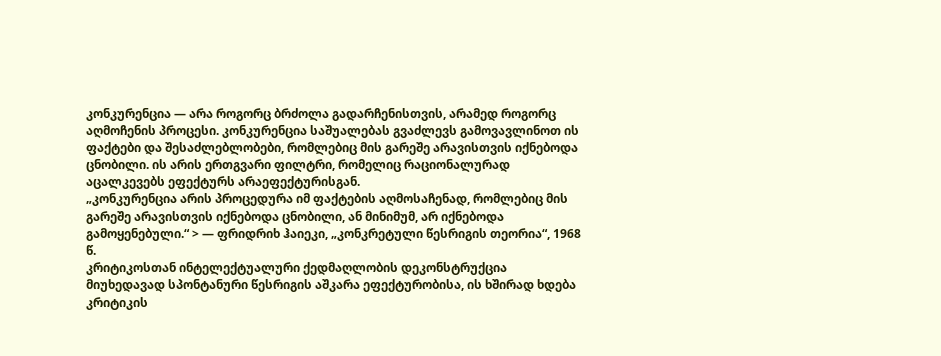კონკურენცია — არა როგორც ბრძოლა გადარჩენისთვის, არამედ როგორც აღმოჩენის პროცესი. კონკურენცია საშუალებას გვაძლევს გამოვავლინოთ ის ფაქტები და შესაძლებლობები, რომლებიც მის გარეშე არავისთვის იქნებოდა ცნობილი. ის არის ერთგვარი ფილტრი, რომელიც რაციონალურად აცალკევებს ეფექტურს არაეფექტურისგან.
„კონკურენცია არის პროცედურა იმ ფაქტების აღმოსაჩენად, რომლებიც მის გარეშე არავისთვის იქნებოდა ცნობილი, ან მინიმუმ, არ იქნებოდა გამოყენებული.“ > — ფრიდრიხ ჰაიეკი, „კონკრეტული წესრიგის თეორია“, 1968 წ.
კრიტიკოსთან ინტელექტუალური ქედმაღლობის დეკონსტრუქცია
მიუხედავად სპონტანური წესრიგის აშკარა ეფექტურობისა, ის ხშირად ხდება კრიტიკის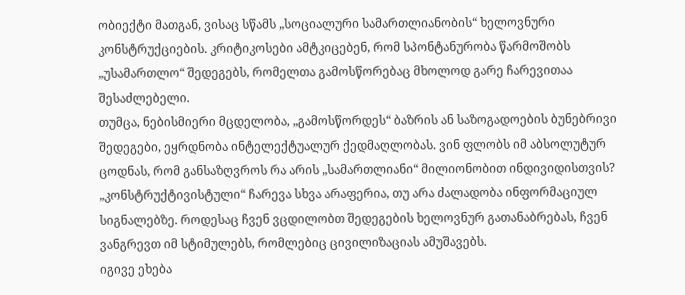ობიექტი მათგან, ვისაც სწამს „სოციალური სამართლიანობის“ ხელოვნური კონსტრუქციების. კრიტიკოსები ამტკიცებენ, რომ სპონტანურობა წარმოშობს „უსამართლო“ შედეგებს, რომელთა გამოსწორებაც მხოლოდ გარე ჩარევითაა შესაძლებელი.
თუმცა, ნებისმიერი მცდელობა, „გამოსწორდეს“ ბაზრის ან საზოგადოების ბუნებრივი შედეგები, ეყრდნობა ინტელექტუალურ ქედმაღლობას. ვინ ფლობს იმ აბსოლუტურ ცოდნას, რომ განსაზღვროს რა არის „სამართლიანი“ მილიონობით ინდივიდისთვის? „კონსტრუქტივისტული“ ჩარევა სხვა არაფერია, თუ არა ძალადობა ინფორმაციულ სიგნალებზე. როდესაც ჩვენ ვცდილობთ შედეგების ხელოვნურ გათანაბრებას, ჩვენ ვანგრევთ იმ სტიმულებს, რომლებიც ცივილიზაციას ამუშავებს.
იგივე ეხება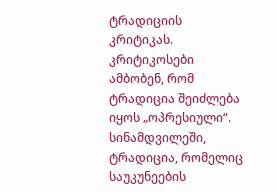ტრადიციის კრიტიკას. კრიტიკოსები ამბობენ, რომ ტრადიცია შეიძლება იყოს „ოპრესიული“. სინამდვილეში, ტრადიცია, რომელიც საუკუნეების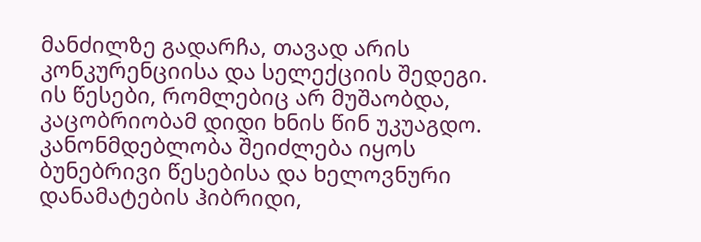მანძილზე გადარჩა, თავად არის კონკურენციისა და სელექციის შედეგი. ის წესები, რომლებიც არ მუშაობდა, კაცობრიობამ დიდი ხნის წინ უკუაგდო. კანონმდებლობა შეიძლება იყოს ბუნებრივი წესებისა და ხელოვნური დანამატების ჰიბრიდი,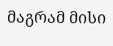მაგრამ მისი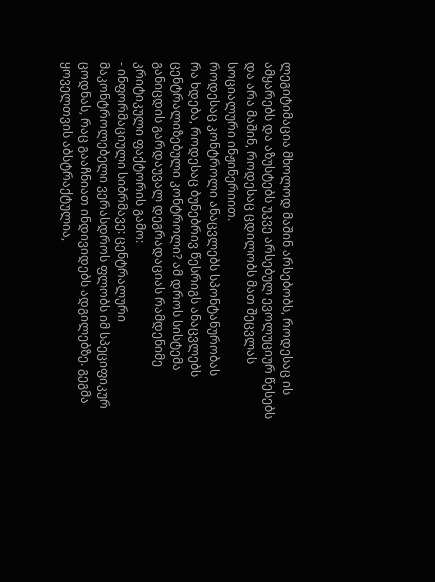ლეგიტიმაცია მხოლოდ მაშინ არსებობს, როდესაც ის ამყარებს და აზუსტებს უკვე არსებულ ევოლუციურ წესებს და არა მაშინ, როდესაც ცდილობს მათ შეცვლას სოციალური ინჟინერიით.
როდესაც კონტროლი ანაცვლებს სპონტანურობას
რა ხდება, როდესაც ბუნებრივ წესრიგს ანაცვლებს ცენტრალიზებული კონტროლი? ამ დროს სისტემა განიცდის გარდაუვალ დეგრადაციას რამდენიმე კრიტიკული ფაქტორის გამო:
- ინფორმაციული სიბრმავე: ცენტრალური მაკონტროლებელი ვერასდროს ფლობს იმ სპეციფიკურ ცოდნას, რაც გააჩნიათ ინდივიდებს ადგილებზე. გეგმა ყოველთვის აბსტრაქტულია,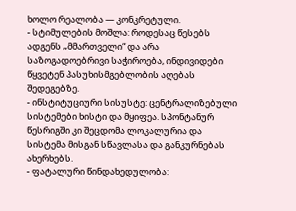ხოლო რეალობა — კონკრეტული.
- სტიმულების მოშლა: როდესაც წესებს ადგენს „მმართველი“ და არა საზოგადოებრივი საჭიროება, ინდივიდები წყვეტენ პასუხისმგებლობის აღებას შედეგებზე.
- ინსტიტუციური სისუსტე: ცენტრალიზებული სისტემები ხისტი და მყიფეა. სპონტანურ წესრიგში კი შეცდომა ლოკალურია და სისტემა მისგან სწავლასა და განკურნებას ახერხებს.
- ფატალური წინდახედულობა: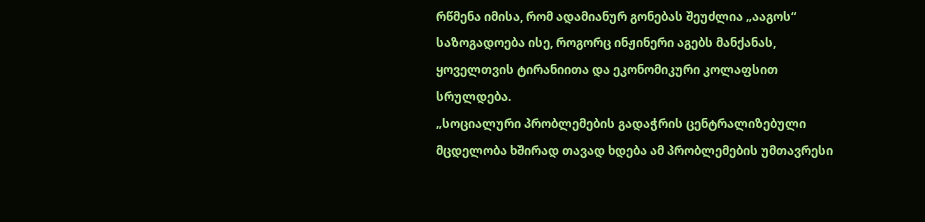რწმენა იმისა, რომ ადამიანურ გონებას შეუძლია „ააგოს“ საზოგადოება ისე, როგორც ინჟინერი აგებს მანქანას, ყოველთვის ტირანიითა და ეკონომიკური კოლაფსით სრულდება.
„სოციალური პრობლემების გადაჭრის ცენტრალიზებული მცდელობა ხშირად თავად ხდება ამ პრობლემების უმთავრესი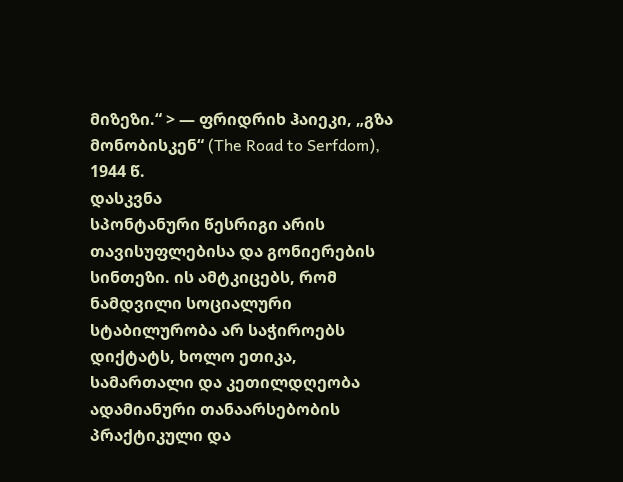მიზეზი.“ > — ფრიდრიხ ჰაიეკი, „გზა მონობისკენ“ (The Road to Serfdom), 1944 წ.
დასკვნა
სპონტანური წესრიგი არის თავისუფლებისა და გონიერების სინთეზი. ის ამტკიცებს, რომ ნამდვილი სოციალური სტაბილურობა არ საჭიროებს დიქტატს, ხოლო ეთიკა, სამართალი და კეთილდღეობა ადამიანური თანაარსებობის პრაქტიკული და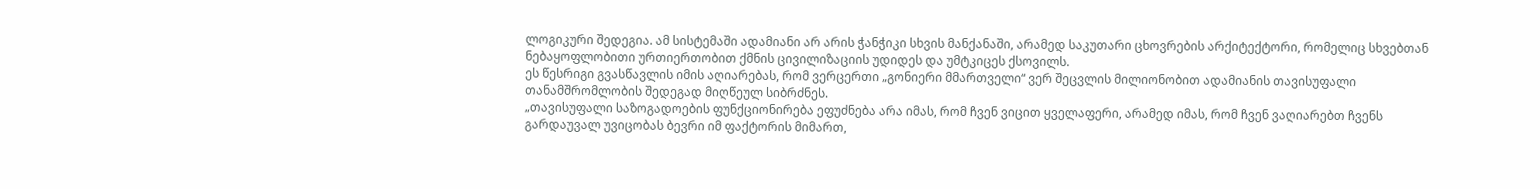ლოგიკური შედეგია. ამ სისტემაში ადამიანი არ არის ჭანჭიკი სხვის მანქანაში, არამედ საკუთარი ცხოვრების არქიტექტორი, რომელიც სხვებთან ნებაყოფლობითი ურთიერთობით ქმნის ცივილიზაციის უდიდეს და უმტკიცეს ქსოვილს.
ეს წესრიგი გვასწავლის იმის აღიარებას, რომ ვერცერთი „გონიერი მმართველი“ ვერ შეცვლის მილიონობით ადამიანის თავისუფალი თანამშრომლობის შედეგად მიღწეულ სიბრძნეს.
„თავისუფალი საზოგადოების ფუნქციონირება ეფუძნება არა იმას, რომ ჩვენ ვიცით ყველაფერი, არამედ იმას, რომ ჩვენ ვაღიარებთ ჩვენს გარდაუვალ უვიცობას ბევრი იმ ფაქტორის მიმართ,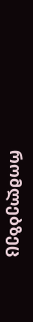რომლებზეც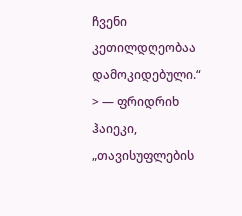ჩვენი კეთილდღეობაა დამოკიდებული.“ > — ფრიდრიხ ჰაიეკი, „თავისუფლების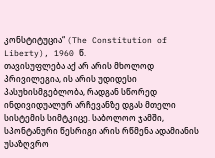კონსტიტუცია“ (The Constitution of Liberty), 1960 წ.
თავისუფლება აქ არ არის მხოლოდ პრივილეგია, ის არის უდიდესი პასუხისმგებლობა, რადგან სწორედ ინდივიდუალურ არჩევანზე დგას მთელი სისტემის სიმტკიცე. საბოლოო ჯამში, სპონტანური წესრიგი არის რწმენა ადამიანის უსაზღვრო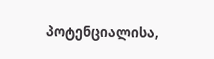პოტენციალისა,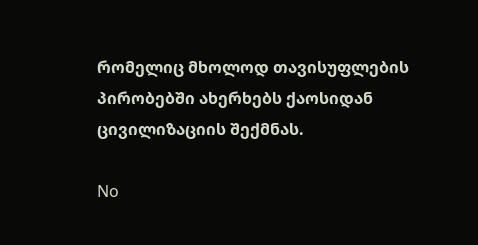რომელიც მხოლოდ თავისუფლების პირობებში ახერხებს ქაოსიდან ცივილიზაციის შექმნას.

No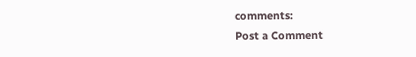comments:
Post a Comment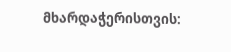მხარდაჭერისთვის: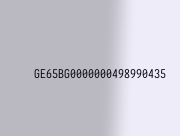GE65BG0000000498990435